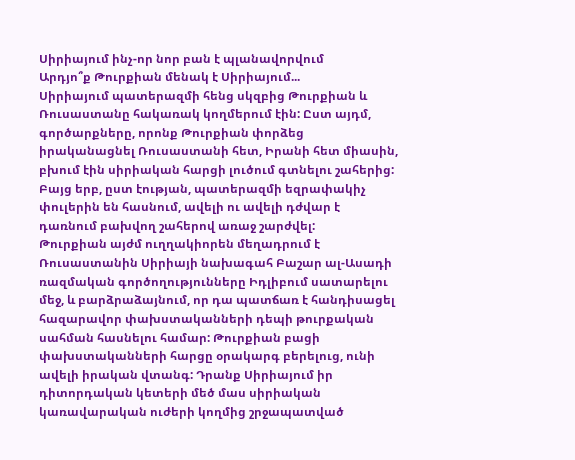Սիրիայում ինչ-որ նոր բան է պլանավորվում
Արդյո՞ք Թուրքիան մենակ է Սիրիայում...
Սիրիայում պատերազմի հենց սկզբից Թուրքիան և Ռուսաստանը հակառակ կողմերում էին: Ըստ այդմ, գործարքները, որոնք Թուրքիան փորձեց իրականացնել Ռուսաստանի հետ, Իրանի հետ միասին, բխում էին սիրիական հարցի լուծում գտնելու շահերից: Բայց երբ, ըստ էության, պատերազմի եզրափակիչ փուլերին են հասնում, ավելի ու ավելի դժվար է դառնում բախվող շահերով առաջ շարժվել:
Թուրքիան այժմ ուղղակիորեն մեղադրում է Ռուսաստանին Սիրիայի նախագահ Բաշար ալ-Ասադի ռազմական գործողությունները Իդլիբում սատարելու մեջ, և բարձրաձայնում, որ դա պատճառ է հանդիսացել հազարավոր փախստականների դեպի թուրքական սահման հասնելու համար: Թուրքիան բացի փախստականների հարցը օրակարգ բերելուց, ունի ավելի իրական վտանգ: Դրանք Սիրիայում իր դիտորդական կետերի մեծ մաս սիրիական կառավարական ուժերի կողմից շրջապատված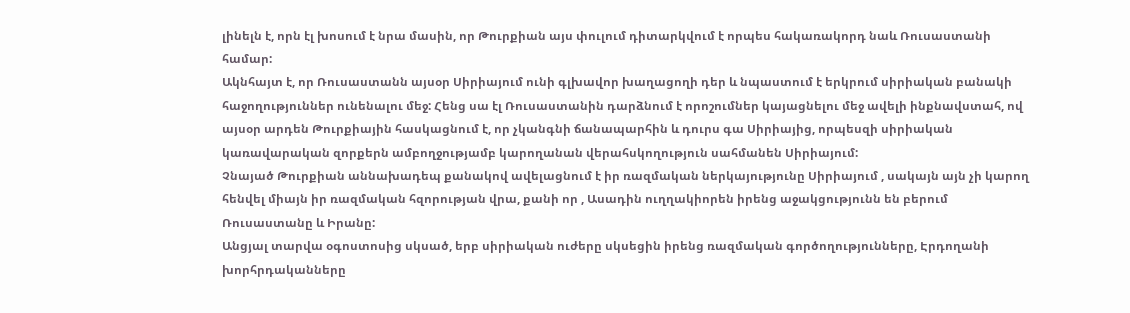լինելն է, որն էլ խոսում է նրա մասին, որ Թուրքիան այս փուլում դիտարկվում է որպես հակառակորդ նաև Ռուսաստանի համար:
Ակնհայտ է, որ Ռուսաստանն այսօր Սիրիայում ունի գլխավոր խաղացողի դեր և նպաստում է երկրում սիրիական բանակի հաջողություններ ունենալու մեջ: Հենց սա էլ Ռուսաստանին դարձնում է որոշումներ կայացնելու մեջ ավելի ինքնավստահ, ով այսօր արդեն Թուրքիային հասկացնում է, որ չկանգնի ճանապարհին և դուրս գա Սիրիայից, որպեսզի սիրիական կառավարական զորքերն ամբողջությամբ կարողանան վերահսկողություն սահմանեն Սիրիայում:
Չնայած Թուրքիան աննախադեպ քանակով ավելացնում է իր ռազմական ներկայությունը Սիրիայում , սակայն այն չի կարող հենվել միայն իր ռազմական հզորության վրա, քանի որ , Ասադին ուղղակիորեն իրենց աջակցությունն են բերում Ռուսաստանը և Իրանը:
Անցյալ տարվա օգոստոսից սկսած, երբ սիրիական ուժերը սկսեցին իրենց ռազմական գործողությունները, Էրդողանի խորհրդականները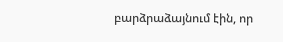բարձրաձայնում էին, որ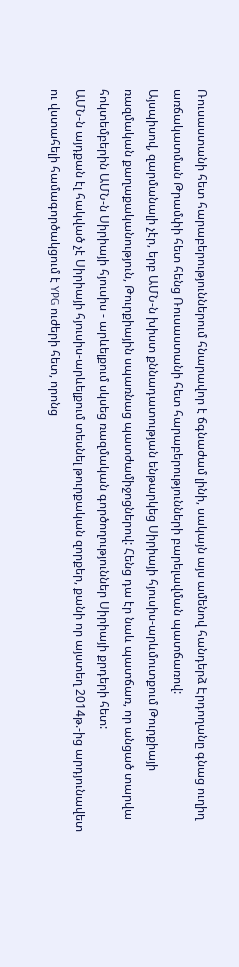Ռուսաստանի հետ հարաբերություններում հնարավոր է ճգնաժամ լինի, սակայն այս ամենով հանդերձ Էրդողանը գնաց ուղիղ առճակատման Թրամփի հետ հենց Ռուսաստանի հետ հարաբերությունների բարելավման պատճառով:
Այսպիսով, զարմանալի չէր, երբ ԱՄՆ-ն խիստ քննադատության ենթարկեց Սիրիայի հյուսիս-արևմուտքում Թուրքիայի ռազմական քաղաքականություն, Թուրքիային սպառնաց պատժամիջոցներով: Հենց դա էր նաև պատճառ, որ անցած տարվա հոկտեմբերին ԱՄՆ-ն Սիրիայի հյուսիս - արևելքում սկսեց ռազմական գործողություններ Սիրիայի քրդերի հետ:
ԱՄՆ-ն այդքան էլ հակված չէ Սիրիայի հյուսիս-արևելքում տեսնել թուրքական զորքեր, քանի որ այստեղ 2014թ.-ից արդյունավետ ու վստահելի համագործակցում է YPG ուժերի հետ, որոնց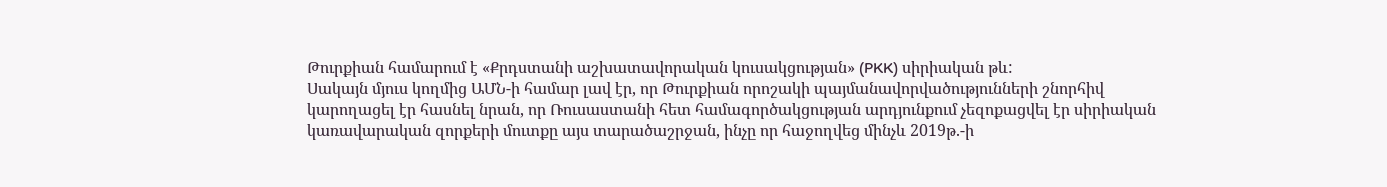Թուրքիան համարում է «Քրդստանի աշխատավորական կուսակցության» (PKK) սիրիական թև:
Սակայն մյուս կողմից ԱՄՆ-ի համար լավ էր, որ Թուրքիան որոշակի պայմանավորվածությունների շնորհիվ կարողացել էր հասնել նրան, որ Ռուսաստանի հետ համագործակցության արդյունքում չեզոքացվել էր սիրիական կառավարական զորքերի մուտքը այս տարածաշրջան, ինչը որ հաջողվեց մինչև 2019թ.-ի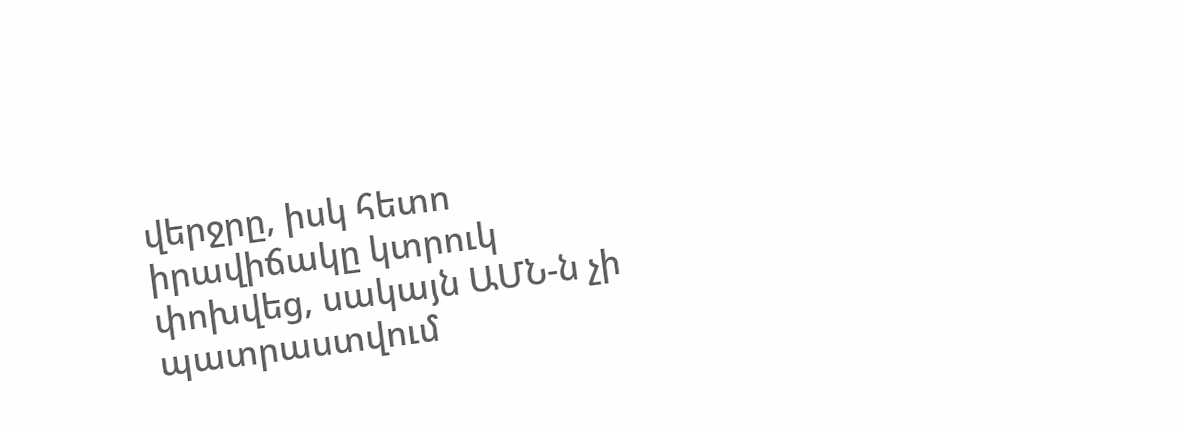վերջրը, իսկ հետո իրավիճակը կտրուկ փոխվեց, սակայն ԱՄՆ-ն չի պատրաստվում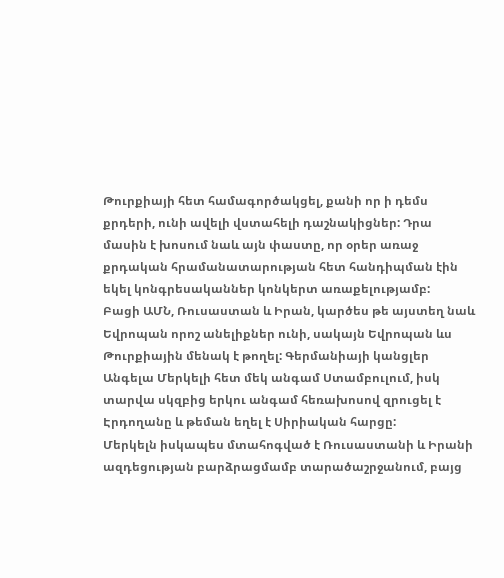Թուրքիայի հետ համագործակցել, քանի որ ի դեմս քրդերի, ունի ավելի վստահելի դաշնակիցներ: Դրա մասին է խոսում նաև այն փաստը, որ օրեր առաջ քրդական հրամանատարության հետ հանդիպման էին եկել կոնգրեսականներ կոնկերտ առաքելությամբ:
Բացի ԱՄՆ, Ռուսաստան և Իրան, կարծես թե այստեղ նաև Եվրոպան որոշ անելիքներ ունի, սակայն Եվրոպան ևս Թուրքիային մենակ է թողել: Գերմանիայի կանցլեր Անգելա Մերկելի հետ մեկ անգամ Ստամբուլում, իսկ տարվա սկզբից երկու անգամ հեռախոսով զրուցել է Էրդողանը և թեման եղել է Սիրիական հարցը:
Մերկելն իսկապես մտահոգված է Ռուսաստանի և Իրանի ազդեցության բարձրացմամբ տարածաշրջանում, բայց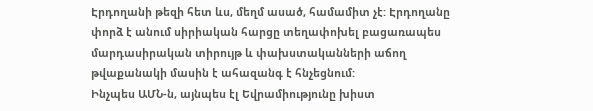Էրդողանի թեզի հետ ևս, մեղմ ասած, համամիտ չէ: Էրդողանը փորձ է անում սիրիական հարցը տեղափոխել բացառապես մարդասիրական տիրույթ և փախստականների աճող թվաքանակի մասին է ահազանգ է հնչեցնում:
Ինչպես ԱՄՆ-ն, այնպես էլ Եվրամիությունը խիստ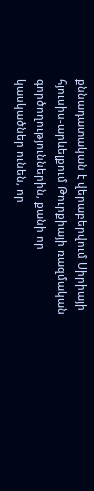քննադատական է վերաբերվում Սիրիայի հյուսիս-արևելքում Թուրքիայի ռազմական գործողություններին, քանի որ կասկածներ ունեն, որ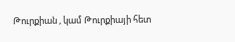Թուրքիան , կամ Թուրքիայի հետ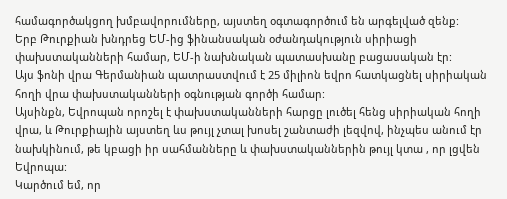համագործակցող խմբավորումները, այստեղ օգտագործում են արգելված զենք:
Երբ Թուրքիան խնդրեց ԵՄ-ից ֆինանսական օժանդակություն սիրիացի փախստականների համար, ԵՄ-ի նախնական պատասխանը բացասական էր:
Այս ֆոնի վրա Գերմանիան պատրաստվում է 25 միլիոն եվրո հատկացնել սիրիական հողի վրա փախստականների օգնության գործի համար:
Այսինքն, Եվրոպան որոշել է փախստականների հարցը լուծել հենց սիրիական հողի վրա, և Թուրքիային այստեղ ևս թույլ չտալ խոսել շանտաժի լեզվով, ինչպես անում էր նախկինում, թե կբացի իր սահմանները և փախստականներին թույլ կտա , որ լցվեն Եվրոպա:
Կարծում եմ, որ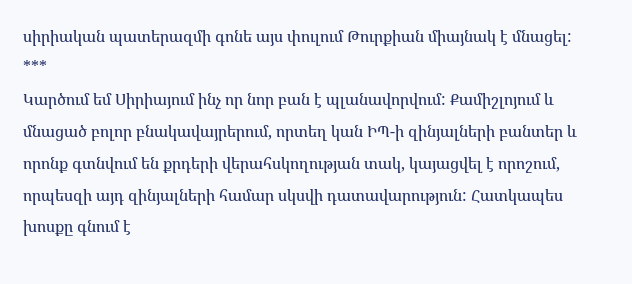սիրիական պատերազմի գոնե այս փուլում Թուրքիան միայնակ է մնացել:
***
Կարծում եմ Սիրիայում ինչ որ նոր բան է պլանավորվում: Քամիշլոյում և մնացած բոլոր բնակավայրերում, որտեղ կան ԻՊ-ի զինյալների բանտեր և որոնք գտնվում են քրդերի վերահսկողության տակ, կայացվել է որոշում, որպեսզի այդ զինյալների համար սկսվի դատավարություն: Հատկապես խոսքը գնում է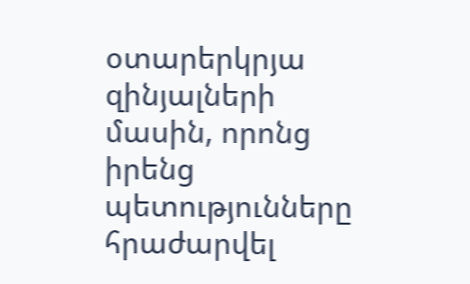օտարերկրյա զինյալների մասին, որոնց իրենց պետությունները հրաժարվել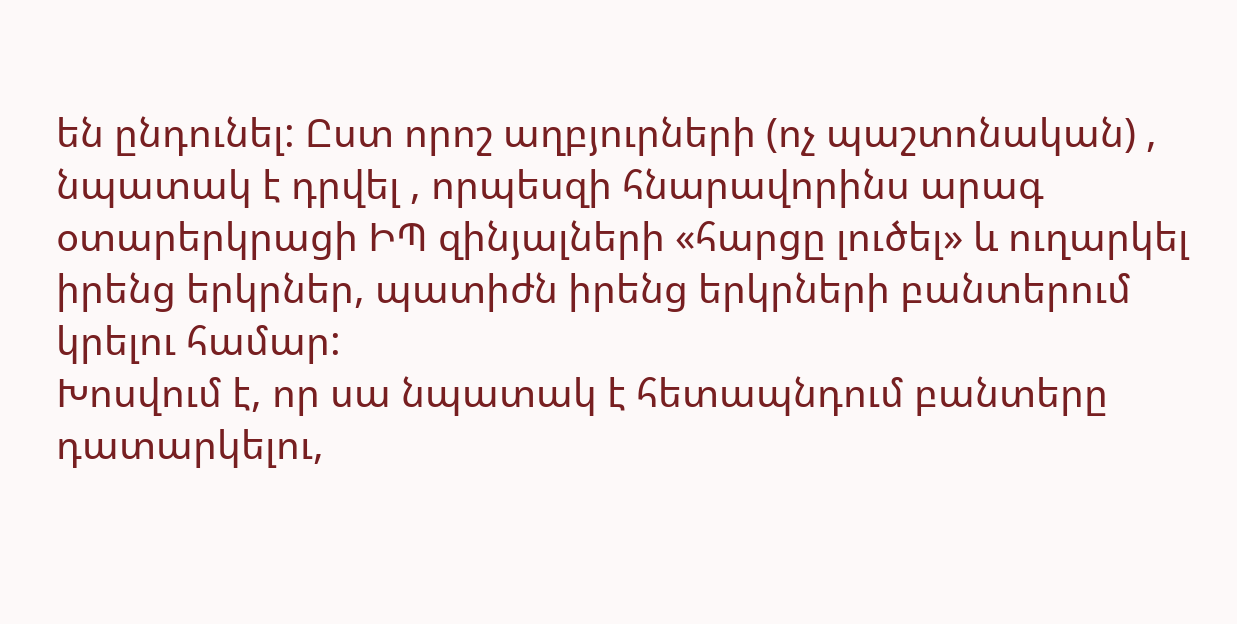են ընդունել: Ըստ որոշ աղբյուրների (ոչ պաշտոնական) , նպատակ է դրվել , որպեսզի հնարավորինս արագ օտարերկրացի ԻՊ զինյալների «հարցը լուծել» և ուղարկել իրենց երկրներ, պատիժն իրենց երկրների բանտերում կրելու համար:
Խոսվում է, որ սա նպատակ է հետապնդում բանտերը դատարկելու,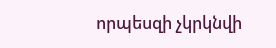որպեսզի չկրկնվի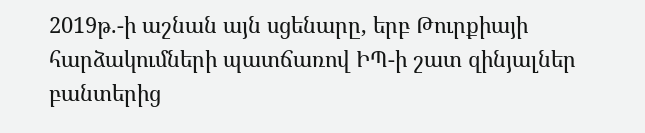2019թ.-ի աշնան այն սցենարը, երբ Թուրքիայի հարձակումների պատճառով ԻՊ-ի շատ զինյալներ բանտերից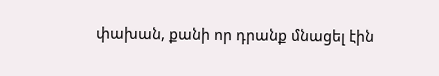փախան, քանի որ դրանք մնացել էին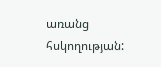առանց հսկողության: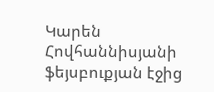Կարեն Հովհաննիսյանի ֆեյսբուքյան էջից